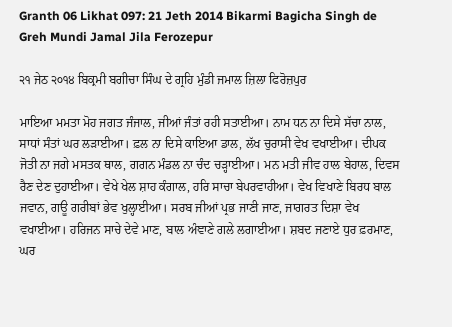Granth 06 Likhat 097: 21 Jeth 2014 Bikarmi Bagicha Singh de Greh Mundi Jamal Jila Ferozepur

੨੧ ਜੇਠ ੨੦੧੪ ਬਿਕ੍ਰਮੀ ਬਗੀਚਾ ਸਿੰਘ ਦੇ ਗ੍ਰਹਿ ਮੁੰਡੀ ਜਮਾਲ ਜ਼ਿਲਾ ਫਿਰੋਜ਼ਪੁਰ

ਮਾਇਆ ਮਮਤਾ ਮੋਹ ਜਗਤ ਜੰਜਾਲ, ਜੀਆਂ ਜੰਤਾਂ ਰਹੀ ਸਤਾਈਆ। ਨਾਮ ਧਨ ਨਾ ਦਿਸੇ ਸੱਚਾ ਨਾਲ, ਸਾਧਾਂ ਸੰਤਾਂ ਘਰ ਲੜਾਈਆ। ਫ਼ਲ ਨਾ ਦਿਸੇ ਕਾਇਆ ਡਾਲ, ਲੱਖ ਚੁਰਾਸੀ ਵੇਖ ਵਖਾਈਆ। ਦੀਪਕ ਜੋਤੀ ਨਾ ਜਗੇ ਮਸਤਕ ਥਾਲ, ਗਗਨ ਮੰਡਲ ਨਾ ਚੰਦ ਚੜ੍ਹਾਈਆ। ਮਨ ਮਤੀ ਜੀਵ ਹਾਲ ਬੇਹਾਲ, ਦਿਵਸ ਰੈਣ ਦੇਣ ਦੁਹਾਈਆ। ਵੇਖੇ ਖੇਲ ਸ਼ਾਹ ਕੰਗਾਲ, ਹਰਿ ਸਾਚਾ ਬੇਪਰਵਾਹੀਆ। ਵੇਖ ਵਿਖਾਣੇ ਬਿਰਧ ਬਾਲ ਜਵਾਨ, ਗਊ ਗਰੀਬਾਂ ਭੇਵ ਖੁਲ੍ਹਾਈਆ। ਸਰਬ ਜੀਆਂ ਪ੍ਰਭ ਜਾਣੀ ਜਾਣ, ਜਾਗਰਤ ਦਿਸ਼ਾ ਵੇਖ ਵਖਾਈਆ। ਹਰਿਜਨ ਸਾਚੇ ਦੇਵੇ ਮਾਣ, ਬਾਲ ਅੰਞਾਣੇ ਗਲੇ ਲਗਾਈਆ। ਸ਼ਬਦ ਜਣਾਏ ਧੁਰ ਫ਼ਰਮਾਣ, ਘਰ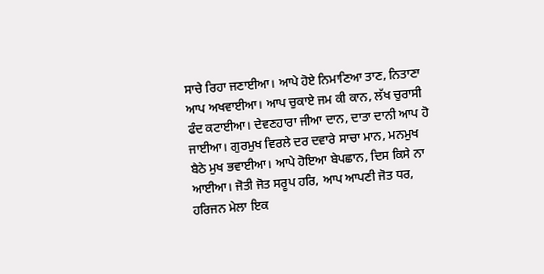ਸਾਚੇ ਰਿਹਾ ਜਣਾਈਆ। ਆਪੇ ਹੋਏ ਨਿਮਾਣਿਆ ਤਾਣ, ਨਿਤਾਣਾ ਆਪ ਅਖਵਾਈਆ। ਆਪ ਚੁਕਾਏ ਜਮ ਕੀ ਕਾਨ, ਲੱਖ ਚੁਰਾਸੀ ਫੰਦ ਕਟਾਈਆ। ਦੇਵਣਹਾਰਾ ਜੀਆ ਦਾਨ, ਦਾਤਾ ਦਾਨੀ ਆਪ ਹੋ ਜਾਈਆ। ਗੁਰਮੁਖ ਵਿਰਲੇ ਦਰ ਦਵਾਰੇ ਸਾਚਾ ਮਾਨ, ਮਨਮੁਖ ਬੈਠੇ ਮੁਖ ਭਵਾਈਆ। ਆਪੇ ਹੋਇਆ ਬੇਪਛਾਨ, ਦਿਸ ਕਿਸੇ ਨਾ ਆਈਆ। ਜੋਤੀ ਜੋਤ ਸਰੂਪ ਹਰਿ, ਆਪ ਆਪਣੀ ਜੋਤ ਧਰ, ਹਰਿਜਨ ਮੇਲਾ ਇਕ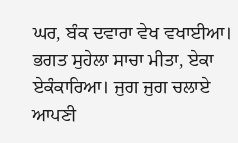ਘਰ, ਬੰਕ ਦਵਾਰਾ ਵੇਖ ਵਖਾਈਆ। ਭਗਤ ਸੁਹੇਲਾ ਸਾਚਾ ਮੀਤਾ, ਏਕਾ ਏਕੰਕਾਰਿਆ। ਜੁਗ ਜੁਗ ਚਲਾਏ ਆਪਣੀ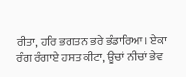ਰੀਤਾ, ਹਰਿ ਭਗਤਨ ਭਰੇ ਭੰਡਾਰਿਆ। ਏਕਾ ਰੰਗ ਰੰਗਾਏ ਹਸਤ ਕੀਟਾ, ਊਚਾਂ ਨੀਚਾਂ ਭੇਵ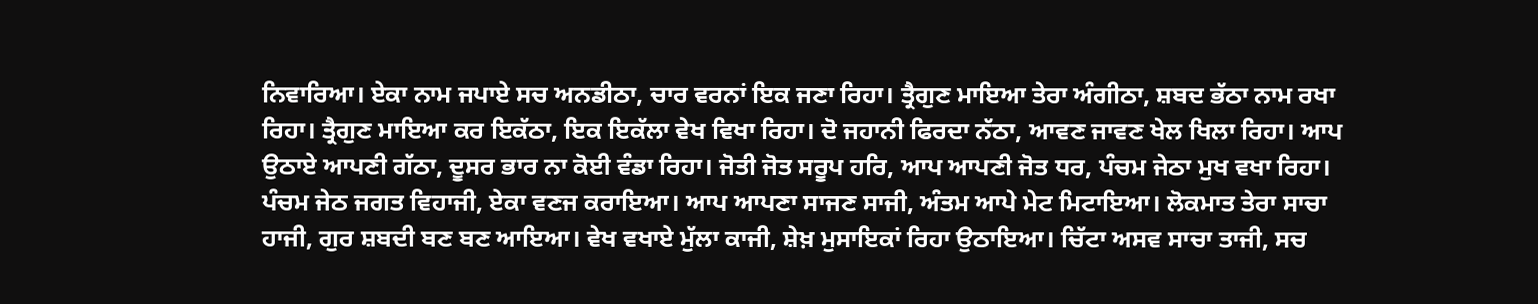ਨਿਵਾਰਿਆ। ਏਕਾ ਨਾਮ ਜਪਾਏ ਸਚ ਅਨਡੀਠਾ, ਚਾਰ ਵਰਨਾਂ ਇਕ ਜਣਾ ਰਿਹਾ। ਤ੍ਰੈਗੁਣ ਮਾਇਆ ਤੇਰਾ ਅੰਗੀਠਾ, ਸ਼ਬਦ ਭੱਠਾ ਨਾਮ ਰਖਾ ਰਿਹਾ। ਤ੍ਰੈਗੁਣ ਮਾਇਆ ਕਰ ਇਕੱਠਾ, ਇਕ ਇਕੱਲਾ ਵੇਖ ਵਿਖਾ ਰਿਹਾ। ਦੋ ਜਹਾਨੀ ਫਿਰਦਾ ਨੱਠਾ, ਆਵਣ ਜਾਵਣ ਖੇਲ ਖਿਲਾ ਰਿਹਾ। ਆਪ ਉਠਾਏ ਆਪਣੀ ਗੱਠਾ, ਦੂਸਰ ਭਾਰ ਨਾ ਕੋਈ ਵੰਡਾ ਰਿਹਾ। ਜੋਤੀ ਜੋਤ ਸਰੂਪ ਹਰਿ, ਆਪ ਆਪਣੀ ਜੋਤ ਧਰ, ਪੰਚਮ ਜੇਠਾ ਮੁਖ ਵਖਾ ਰਿਹਾ। ਪੰਚਮ ਜੇਠ ਜਗਤ ਵਿਹਾਜੀ, ਏਕਾ ਵਣਜ ਕਰਾਇਆ। ਆਪ ਆਪਣਾ ਸਾਜਣ ਸਾਜੀ, ਅੰਤਮ ਆਪੇ ਮੇਟ ਮਿਟਾਇਆ। ਲੋਕਮਾਤ ਤੇਰਾ ਸਾਚਾ ਹਾਜੀ, ਗੁਰ ਸ਼ਬਦੀ ਬਣ ਬਣ ਆਇਆ। ਵੇਖ ਵਖਾਏ ਮੁੱਲਾ ਕਾਜੀ, ਸ਼ੇਖ਼ ਮੁਸਾਇਕਾਂ ਰਿਹਾ ਉਠਾਇਆ। ਚਿੱਟਾ ਅਸਵ ਸਾਚਾ ਤਾਜੀ, ਸਚ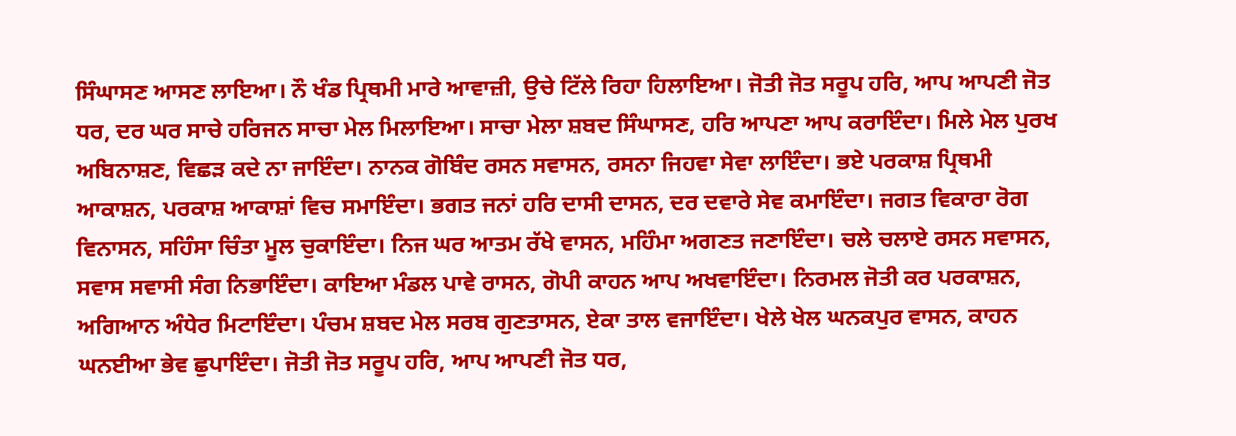ਸਿੰਘਾਸਣ ਆਸਣ ਲਾਇਆ। ਨੌ ਖੰਡ ਪ੍ਰਿਥਮੀ ਮਾਰੇ ਆਵਾਜ਼ੀ, ਉਚੇ ਟਿੱਲੇ ਰਿਹਾ ਹਿਲਾਇਆ। ਜੋਤੀ ਜੋਤ ਸਰੂਪ ਹਰਿ, ਆਪ ਆਪਣੀ ਜੋਤ ਧਰ, ਦਰ ਘਰ ਸਾਚੇ ਹਰਿਜਨ ਸਾਚਾ ਮੇਲ ਮਿਲਾਇਆ। ਸਾਚਾ ਮੇਲਾ ਸ਼ਬਦ ਸਿੰਘਾਸਣ, ਹਰਿ ਆਪਣਾ ਆਪ ਕਰਾਇੰਦਾ। ਮਿਲੇ ਮੇਲ ਪੁਰਖ ਅਬਿਨਾਸ਼ਣ, ਵਿਛੜ ਕਦੇ ਨਾ ਜਾਇੰਦਾ। ਨਾਨਕ ਗੋਬਿੰਦ ਰਸਨ ਸਵਾਸਨ, ਰਸਨਾ ਜਿਹਵਾ ਸੇਵਾ ਲਾਇੰਦਾ। ਭਏ ਪਰਕਾਸ਼ ਪ੍ਰਿਥਮੀ ਆਕਾਸ਼ਨ, ਪਰਕਾਸ਼ ਆਕਾਸ਼ਾਂ ਵਿਚ ਸਮਾਇੰਦਾ। ਭਗਤ ਜਨਾਂ ਹਰਿ ਦਾਸੀ ਦਾਸਨ, ਦਰ ਦਵਾਰੇ ਸੇਵ ਕਮਾਇੰਦਾ। ਜਗਤ ਵਿਕਾਰਾ ਰੋਗ ਵਿਨਾਸਨ, ਸਹਿੰਸਾ ਚਿੰਤਾ ਮੂਲ ਚੁਕਾਇੰਦਾ। ਨਿਜ ਘਰ ਆਤਮ ਰੱਖੇ ਵਾਸਨ, ਮਹਿੰਮਾ ਅਗਣਤ ਜਣਾਇੰਦਾ। ਚਲੇ ਚਲਾਏ ਰਸਨ ਸਵਾਸਨ, ਸਵਾਸ ਸਵਾਸੀ ਸੰਗ ਨਿਭਾਇੰਦਾ। ਕਾਇਆ ਮੰਡਲ ਪਾਵੇ ਰਾਸਨ, ਗੋਪੀ ਕਾਹਨ ਆਪ ਅਖਵਾਇੰਦਾ। ਨਿਰਮਲ ਜੋਤੀ ਕਰ ਪਰਕਾਸ਼ਨ, ਅਗਿਆਨ ਅੰਧੇਰ ਮਿਟਾਇੰਦਾ। ਪੰਚਮ ਸ਼ਬਦ ਮੇਲ ਸਰਬ ਗੁਣਤਾਸਨ, ਏਕਾ ਤਾਲ ਵਜਾਇੰਦਾ। ਖੇਲੇ ਖੇਲ ਘਨਕਪੁਰ ਵਾਸਨ, ਕਾਹਨ ਘਨਈਆ ਭੇਵ ਛੁਪਾਇੰਦਾ। ਜੋਤੀ ਜੋਤ ਸਰੂਪ ਹਰਿ, ਆਪ ਆਪਣੀ ਜੋਤ ਧਰ,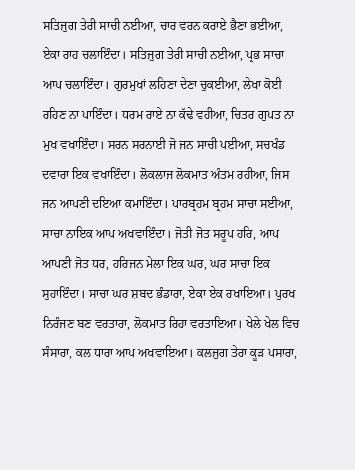ਸਤਿਜੁਗ ਤੇਰੀ ਸਾਚੀ ਨਈਆ, ਚਾਰ ਵਰਨ ਕਰਾਏ ਭੈਣਾ ਭਈਆ, ਏਕਾ ਰਾਹ ਚਲਾਇੰਦਾ। ਸਤਿਜੁਗ ਤੇਰੀ ਸਾਚੀ ਨਈਆ, ਪ੍ਰਭ ਸਾਚਾ ਆਪ ਚਲਾਇੰਦਾ। ਗੁਰਮੁਖਾਂ ਲਹਿਣਾ ਦੇਣਾ ਚੁਕਈਆ, ਲੇਖਾ ਕੋਈ ਰਹਿਣ ਨਾ ਪਾਇੰਦਾ। ਧਰਮ ਰਾਏ ਨਾ ਕੱਢੇ ਵਹੀਆ, ਚਿਤਰ ਗੁਪਤ ਨਾ ਮੁਖ ਵਖਾਇੰਦਾ। ਸਰਨ ਸਰਨਾਈ ਜੋ ਜਨ ਸਾਚੀ ਪਈਆ, ਸਚਖੰਡ ਦਵਾਰਾ ਇਕ ਵਖਾਇੰਦਾ। ਲੋਕਲਾਜ ਲੋਕਮਾਤ ਅੰਤਮ ਰਹੀਆ, ਜਿਸ ਜਨ ਆਪਣੀ ਦਇਆ ਕਮਾਇੰਦਾ। ਪਾਰਬ੍ਰਹਮ ਬ੍ਰਹਮ ਸਾਚਾ ਸਈਆ, ਸਾਚਾ ਨਾਇਕ ਆਪ ਅਖਵਾਇੰਦਾ। ਜੋਤੀ ਜੋਤ ਸਰੂਪ ਹਰਿ, ਆਪ ਆਪਣੀ ਜੋਤ ਧਰ, ਹਰਿਜਨ ਮੇਲਾ ਇਕ ਘਰ, ਘਰ ਸਾਚਾ ਇਕ ਸੁਹਾਇੰਦਾ। ਸਾਚਾ ਘਰ ਸ਼ਬਦ ਭੰਡਾਰਾ, ਏਕਾ ਏਕ ਰਖਾਇਆ। ਪੁਰਖ ਨਿਰੰਜਣ ਬਣ ਵਰਤਾਰਾ, ਲੋਕਮਾਤ ਰਿਹਾ ਵਰਤਾਇਆ। ਖੇਲੇ ਖੇਲ ਵਿਚ ਸੰਸਾਰਾ, ਕਲ ਧਾਰਾ ਆਪ ਅਖਵਾਇਆ। ਕਲਜੁਗ ਤੇਰਾ ਕੂੜ ਪਸਾਰਾ,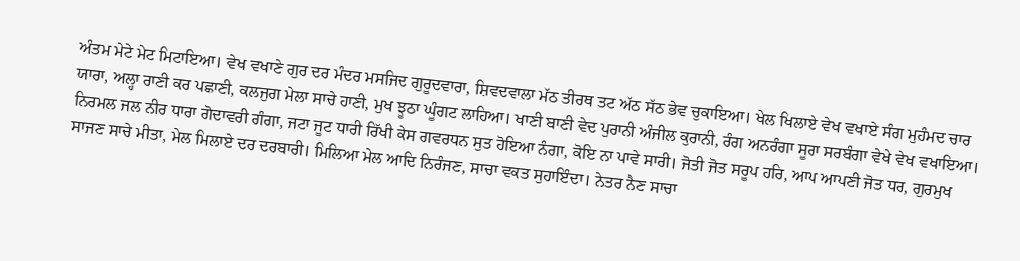ਅੰਤਮ ਮੇਟੇ ਮੇਟ ਮਿਟਾਇਆ। ਵੇਖ ਵਖਾਣੇ ਗੁਰ ਦਰ ਮੰਦਰ ਮਸਜਿਦ ਗੁਰੂਦਵਾਰਾ, ਸ਼ਿਵਦਵਾਲਾ ਮੱਠ ਤੀਰਥ ਤਟ ਅੱਠ ਸੱਠ ਭੇਵ ਚੁਕਾਇਆ। ਖੇਲ ਖਿਲਾਏ ਵੇਖ ਵਖਾਏ ਸੰਗ ਮੁਹੰਮਦ ਚਾਰ ਯਾਰਾ, ਅਲ੍ਹਾ ਰਾਣੀ ਕਰ ਪਛਾਣੀ, ਕਲਜੁਗ ਮੇਲਾ ਸਾਚੇ ਹਾਣੀ, ਮੁਖ ਝੂਠਾ ਘੂੰਗਟ ਲਾਹਿਆ। ਖਾਣੀ ਬਾਣੀ ਵੇਦ ਪੁਰਾਨੀ ਅੰਜੀਲ ਕੁਰਾਨੀ, ਰੰਗ ਅਨਰੰਗਾ ਸੂਰਾ ਸਰਬੰਗਾ ਵੇਖੇ ਵੇਖ ਵਖਾਇਆ। ਨਿਰਮਲ ਜਲ ਨੀਰ ਧਾਰਾ ਗੋਦਾਵਰੀ ਗੰਗਾ, ਜਟਾ ਜੂਟ ਧਾਰੀ ਰਿੱਖੀ ਕੇਸ ਗਵਰਧਨ ਸੁਤ ਹੋਇਆ ਨੰਗਾ, ਕੋਇ ਨਾ ਪਾਵੇ ਸਾਰੀ। ਜੋਤੀ ਜੋਤ ਸਰੂਪ ਹਰਿ, ਆਪ ਆਪਣੀ ਜੋਤ ਧਰ, ਗੁਰਮੁਖ ਸਾਜਣ ਸਾਚੇ ਮੀਤਾ, ਮੇਲ ਮਿਲਾਏ ਦਰ ਦਰਬਾਰੀ। ਮਿਲਿਆ ਮੇਲ ਆਦਿ ਨਿਰੰਜਣ, ਸਾਚਾ ਵਕਤ ਸੁਹਾਇੰਦਾ। ਨੇਤਰ ਨੈਣ ਸਾਚਾ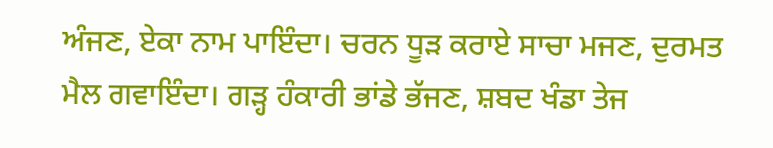ਅੰਜਣ, ਏਕਾ ਨਾਮ ਪਾਇੰਦਾ। ਚਰਨ ਧੂੜ ਕਰਾਏ ਸਾਚਾ ਮਜਣ, ਦੁਰਮਤ ਮੈਲ ਗਵਾਇੰਦਾ। ਗੜ੍ਹ ਹੰਕਾਰੀ ਭਾਂਡੇ ਭੱਜਣ, ਸ਼ਬਦ ਖੰਡਾ ਤੇਜ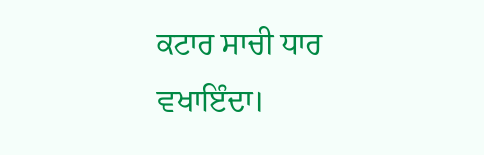ਕਟਾਰ ਸਾਚੀ ਧਾਰ ਵਖਾਇੰਦਾ।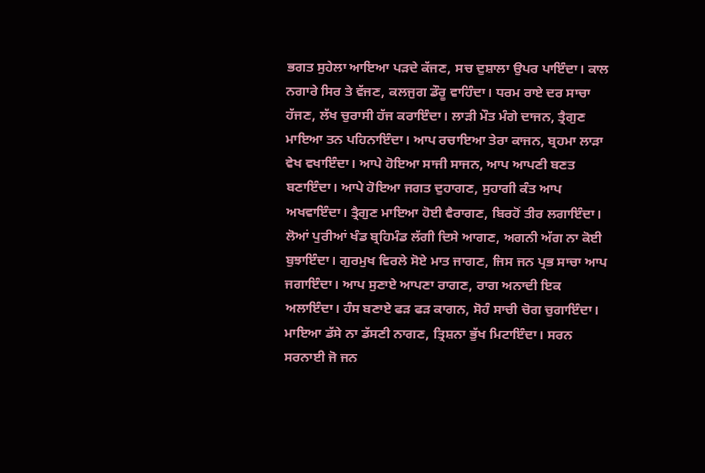ਭਗਤ ਸੁਹੇਲਾ ਆਇਆ ਪੜਦੇ ਕੱਜਣ, ਸਚ ਦੁਸ਼ਾਲਾ ਉਪਰ ਪਾਇੰਦਾ। ਕਾਲ ਨਗਾਰੇ ਸਿਰ ਤੇ ਵੱਜਣ, ਕਲਜੁਗ ਡੌਰੂ ਵਾਹਿੰਦਾ। ਧਰਮ ਰਾਏ ਦਰ ਸਾਚਾ ਹੱਜਣ, ਲੱਖ ਚੁਰਾਸੀ ਹੱਜ ਕਰਾਇੰਦਾ। ਲਾੜੀ ਮੌਤ ਮੰਗੇ ਦਾਜਨ, ਤ੍ਰੈਗੁਣ ਮਾਇਆ ਤਨ ਪਹਿਨਾਇੰਦਾ। ਆਪ ਰਚਾਇਆ ਤੇਰਾ ਕਾਜਨ, ਬ੍ਰਹਮਾ ਲਾੜਾ ਵੇਖ ਵਖਾਇੰਦਾ। ਆਪੇ ਹੋਇਆ ਸਾਜੀ ਸਾਜਨ, ਆਪ ਆਪਣੀ ਬਣਤ ਬਣਾਇੰਦਾ। ਆਪੇ ਹੋਇਆ ਜਗਤ ਦੁਹਾਗਣ, ਸੁਹਾਗੀ ਕੰਤ ਆਪ ਅਖਵਾਇੰਦਾ। ਤ੍ਰੈਗੁਣ ਮਾਇਆ ਹੋਈ ਵੈਰਾਗਣ, ਬਿਰਹੋਂ ਤੀਰ ਲਗਾਇੰਦਾ। ਲੋਆਂ ਪੁਰੀਆਂ ਖੰਡ ਬ੍ਰਹਿਮੰਡ ਲੱਗੀ ਦਿਸੇ ਆਗਣ, ਅਗਨੀ ਅੱਗ ਨਾ ਕੋਈ ਬੁਝਾਇੰਦਾ। ਗੁਰਮੁਖ ਵਿਰਲੇ ਸੋਏ ਮਾਤ ਜਾਗਣ, ਜਿਸ ਜਨ ਪ੍ਰਭ ਸਾਚਾ ਆਪ ਜਗਾਇੰਦਾ। ਆਪ ਸੁਣਾਏ ਆਪਣਾ ਰਾਗਣ, ਰਾਗ ਅਨਾਦੀ ਇਕ ਅਲਾਇੰਦਾ। ਹੰਸ ਬਣਾਏ ਫੜ ਫੜ ਕਾਗਨ, ਸੋਹੰ ਸਾਚੀ ਚੋਗ ਚੁਗਾਇੰਦਾ। ਮਾਇਆ ਡੱਸੇ ਨਾ ਡੱਸਣੀ ਨਾਗਣ, ਤ੍ਰਿਸ਼ਨਾ ਭੁੱਖ ਮਿਟਾਇੰਦਾ। ਸਰਨ ਸਰਨਾਈ ਜੋ ਜਨ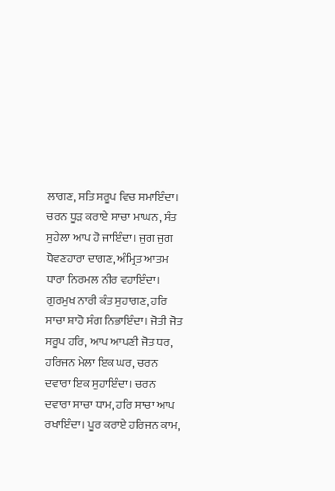ਲਾਗਣ, ਸਤਿ ਸਰੂਪ ਵਿਚ ਸਮਾਇੰਦਾ। ਚਰਨ ਧੂੜ ਕਰਾਏ ਸਾਚਾ ਮਾਘਨ, ਸੰਤ ਸੁਹੇਲਾ ਆਪ ਹੋ ਜਾਇੰਦਾ। ਜੁਗ ਜੁਗ ਧੋਵਣਹਾਰਾ ਦਾਗਣ, ਅੰਮ੍ਰਿਤ ਆਤਮ ਧਾਰਾ ਨਿਰਮਲ ਨੀਰ ਵਹਾਇੰਦਾ। ਗੁਰਮੁਖ ਨਾਰੀ ਕੰਤ ਸੁਹਾਗਣ, ਹਰਿ ਸਾਚਾ ਸ਼ਾਹੋ ਸੰਗ ਨਿਭਾਇੰਦਾ। ਜੋਤੀ ਜੋਤ ਸਰੂਪ ਹਰਿ, ਆਪ ਆਪਣੀ ਜੋਤ ਧਰ, ਹਰਿਜਨ ਮੇਲਾ ਇਕ ਘਰ, ਚਰਨ ਦਵਾਰਾ ਇਕ ਸੁਹਾਇੰਦਾ। ਚਰਨ ਦਵਾਰਾ ਸਾਚਾ ਧਾਮ, ਹਰਿ ਸਾਚਾ ਆਪ ਰਖਾਇੰਦਾ। ਪੂਰ ਕਰਾਏ ਹਰਿਜਨ ਕਾਮ,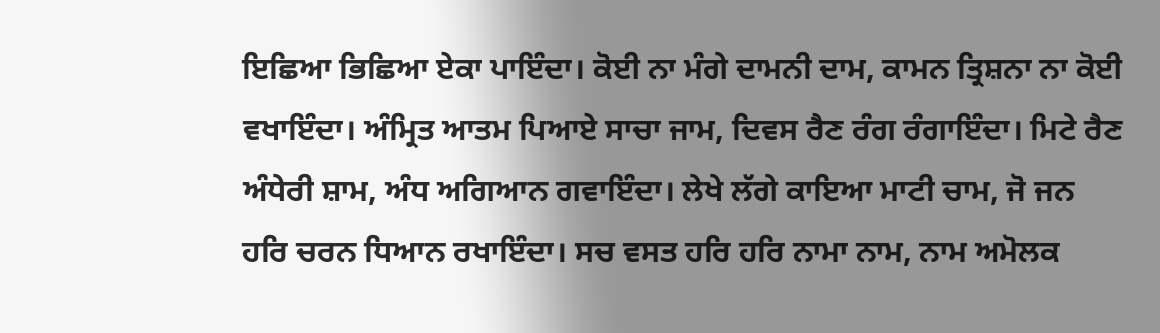ਇਛਿਆ ਭਿਛਿਆ ਏਕਾ ਪਾਇੰਦਾ। ਕੋਈ ਨਾ ਮੰਗੇ ਦਾਮਨੀ ਦਾਮ, ਕਾਮਨ ਤ੍ਰਿਸ਼ਨਾ ਨਾ ਕੋਈ ਵਖਾਇੰਦਾ। ਅੰਮ੍ਰਿਤ ਆਤਮ ਪਿਆਏ ਸਾਚਾ ਜਾਮ, ਦਿਵਸ ਰੈਣ ਰੰਗ ਰੰਗਾਇੰਦਾ। ਮਿਟੇ ਰੈਣ ਅੰਧੇਰੀ ਸ਼ਾਮ, ਅੰਧ ਅਗਿਆਨ ਗਵਾਇੰਦਾ। ਲੇਖੇ ਲੱਗੇ ਕਾਇਆ ਮਾਟੀ ਚਾਮ, ਜੋ ਜਨ ਹਰਿ ਚਰਨ ਧਿਆਨ ਰਖਾਇੰਦਾ। ਸਚ ਵਸਤ ਹਰਿ ਹਰਿ ਨਾਮਾ ਨਾਮ, ਨਾਮ ਅਮੋਲਕ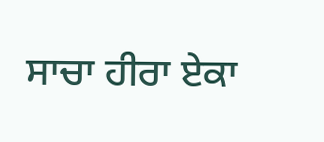ਸਾਚਾ ਹੀਰਾ ਏਕਾ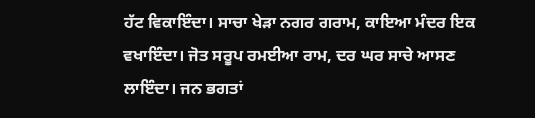ਹੱਟ ਵਿਕਾਇੰਦਾ। ਸਾਚਾ ਖੇੜਾ ਨਗਰ ਗਰਾਮ, ਕਾਇਆ ਮੰਦਰ ਇਕ ਵਖਾਇੰਦਾ। ਜੋਤ ਸਰੂਪ ਰਮਈਆ ਰਾਮ, ਦਰ ਘਰ ਸਾਚੇ ਆਸਣ ਲਾਇੰਦਾ। ਜਨ ਭਗਤਾਂ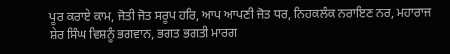ਪੂਰ ਕਰਾਏ ਕਾਮ, ਜੋਤੀ ਜੋਤ ਸਰੂਪ ਹਰਿ, ਆਪ ਆਪਣੀ ਜੋਤ ਧਰ, ਨਿਹਕਲੰਕ ਨਰਾਇਣ ਨਰ, ਮਹਾਰਾਜ ਸ਼ੇਰ ਸਿੰਘ ਵਿਸ਼ਨੂੰ ਭਗਵਾਨ, ਭਗਤ ਭਗਤੀ ਮਾਰਗ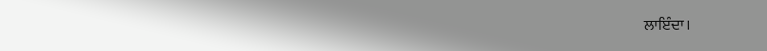ਲਾਇੰਦਾ।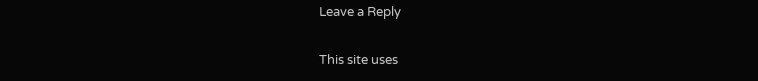Leave a Reply

This site uses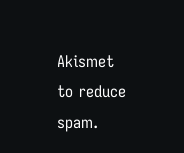Akismet to reduce spam.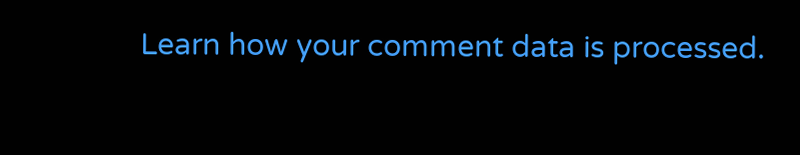Learn how your comment data is processed.